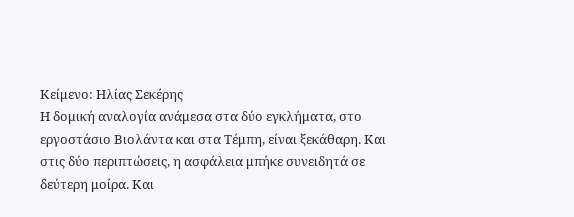Κείμενο: Ηλίας Σεκέρης
Η δομική αναλογία ανάμεσα στα δύο εγκλήματα, στο εργοστάσιο Βιολάντα και στα Τέμπη, είναι ξεκάθαρη. Και στις δύο περιπτώσεις, η ασφάλεια μπήκε συνειδητά σε δεύτερη μοίρα. Και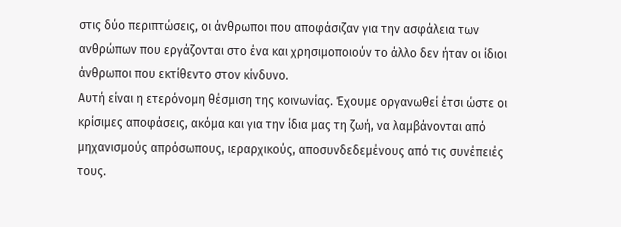στις δύο περιπτώσεις, οι άνθρωποι που αποφάσιζαν για την ασφάλεια των ανθρώπων που εργάζονται στο ένα και χρησιμοποιούν το άλλο δεν ήταν οι ίδιοι άνθρωποι που εκτίθεντο στον κίνδυνο.
Αυτή είναι η ετερόνομη θέσμιση της κοινωνίας. Έχουμε οργανωθεί έτσι ώστε οι κρίσιμες αποφάσεις, ακόμα και για την ίδια μας τη ζωή, να λαμβάνονται από μηχανισμούς απρόσωπους, ιεραρχικούς, αποσυνδεδεμένους από τις συνέπειές τους.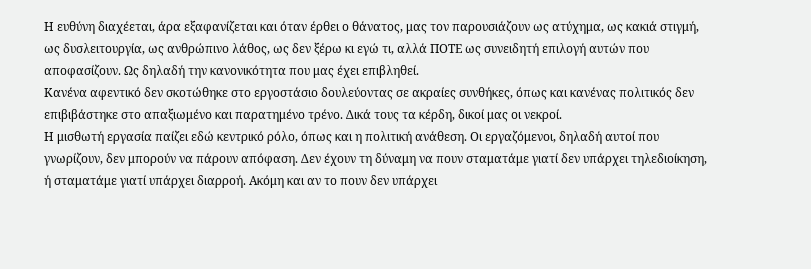Η ευθύνη διαχέεται, άρα εξαφανίζεται και όταν έρθει ο θάνατος, μας τον παρουσιάζουν ως ατύχημα, ως κακιά στιγμή, ως δυσλειτουργία, ως ανθρώπινο λάθος, ως δεν ξέρω κι εγώ τι, αλλά ΠΟΤΕ ως συνειδητή επιλογή αυτών που αποφασίζουν. Ως δηλαδή την κανονικότητα που μας έχει επιβληθεί.
Κανένα αφεντικό δεν σκοτώθηκε στο εργοστάσιο δουλεύοντας σε ακραίες συνθήκες, όπως και κανένας πολιτικός δεν επιβιβάστηκε στο απαξιωμένο και παρατημένο τρένο. Δικά τους τα κέρδη, δικοί μας οι νεκροί.
Η μισθωτή εργασία παίζει εδώ κεντρικό ρόλο, όπως και η πολιτική ανάθεση. Οι εργαζόμενοι, δηλαδή αυτοί που γνωρίζουν, δεν μπορούν να πάρουν απόφαση. Δεν έχουν τη δύναμη να πουν σταματάμε γιατί δεν υπάρχει τηλεδιοίκηση, ή σταματάμε γιατί υπάρχει διαρροή. Ακόμη και αν το πουν δεν υπάρχει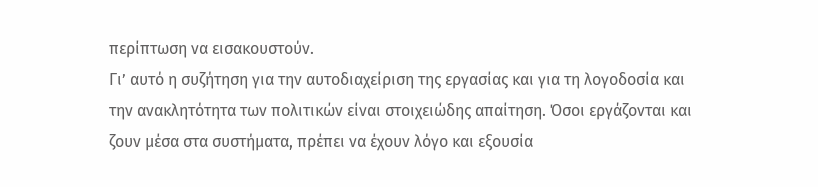περίπτωση να εισακουστούν.
Γι’ αυτό η συζήτηση για την αυτοδιαχείριση της εργασίας και για τη λογοδοσία και την ανακλητότητα των πολιτικών είναι στοιχειώδης απαίτηση. Όσοι εργάζονται και ζουν μέσα στα συστήματα, πρέπει να έχουν λόγο και εξουσία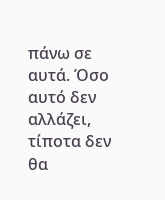πάνω σε αυτά. Όσο αυτό δεν αλλάζει, τίποτα δεν θα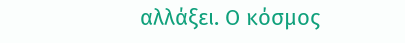αλλάξει. Ο κόσμος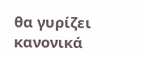θα γυρίζει κανονικά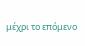μέχρι το επόμενο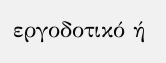εργοδοτικό ή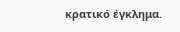κρατικό έγκλημα.